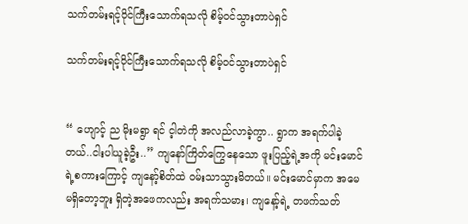သက်တမ်းရင့်ဝိုင်ကြီးသောက်ရသလို စိမ့်ဝင်သွားတာပဲရှင်

သက်တမ်းရင့်ဝိုင်ကြီးသောက်ရသလို စိမ့်ဝင်သွားတာပဲရှင်


“ ဟျောင့် ည မိုးမရွာ ရင် င့ါတဲကို အလည်လာခဲ့ကွာ.. ရွာက အရက်ပါခဲ့တယ်..ငါးပါယူခဲ့ဦး..” ကျနော်ကြိတ်ကြွေနေသော ဖူးပြည့်ရဲ့အကို မင်းမောင်ရဲ့စကားကြောင့် ကျနော့်စိတ်ထဲ ဝမ်းသာသွားမိတယ်။ မင်းမောင်မှာက အမေ မရှိတော့ဘူး ရှိတဲ့အဖေကလည်း အရက်သမား၊ ကျနော့်ရဲ့ တဖက်သတ်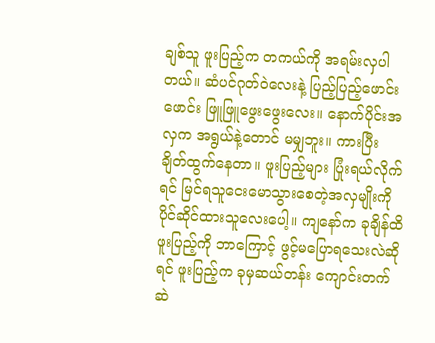ချစ်သူ ဖူးပြည့်က တကယ်ကို အရမ်းလှပါတယ်။ ဆံပင်ဂုတ်ဝဲလေးနဲ့ ပြည့်ပြည့်ဖောင်းဖောင်း ဖြူဖြူဖွေးဖွေးလေး။ နောက်ပိုင်းအလှက အရွယ်နဲ့တောင် မမျှဘူး။ ကားပြီး ချိတ်ထွက်နေတာ။ ဖူးပြည့်များ ပြုံးရယ်လိုက်ရင် မြင်ရသူငေးမောသွားစေတဲ့အလှမျိုးကို ပိုင်ဆိုင်ထားသူလေးပေါ့။ ကျနော်က ခုချိန်ထိ ဖူးပြည့်ကို ဘာကြောင့် ဖွင့်မပြောရသေးလဲဆိုရင် ဖူးပြည့်က ခုမှဆယ်တန်း ကျောင်းတက်ဆဲ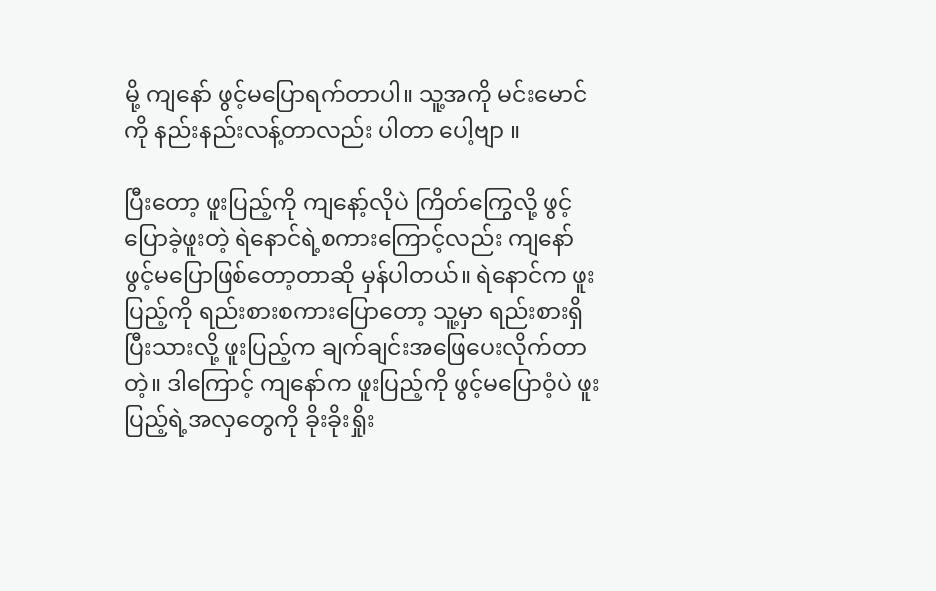မို့ ကျနော် ဖွင့်မပြောရက်တာပါ။ သူ့အကို မင်းမောင်ကို နည်းနည်းလန့်တာလည်း ပါတာ ပေါ့ဗျာ ။

ပြီးတော့ ဖူးပြည့်ကို ကျနော့်လိုပဲ ကြိတ်ကြွေလို့ ဖွင့်ပြောခဲ့ဖူးတဲ့ ရဲနောင်ရဲ့စကားကြောင့်လည်း ကျနော် ဖွင့်မပြောဖြစ်တော့တာဆို မှန်ပါတယ်။ ရဲနောင်က ဖူးပြည့်ကို ရည်းစားစကားပြောတော့ သူ့မှာ ရည်းစားရှိပြီးသားလို့ ဖူးပြည့်က ချက်ချင်းအဖြေပေးလိုက်တာတဲ့။ ဒါကြောင့် ကျနော်က ဖူးပြည့်ကို ဖွင့်မပြောဝံ့ပဲ ဖူးပြည့်ရဲ့အလှတွေကို ခိုးခိုးရှိုး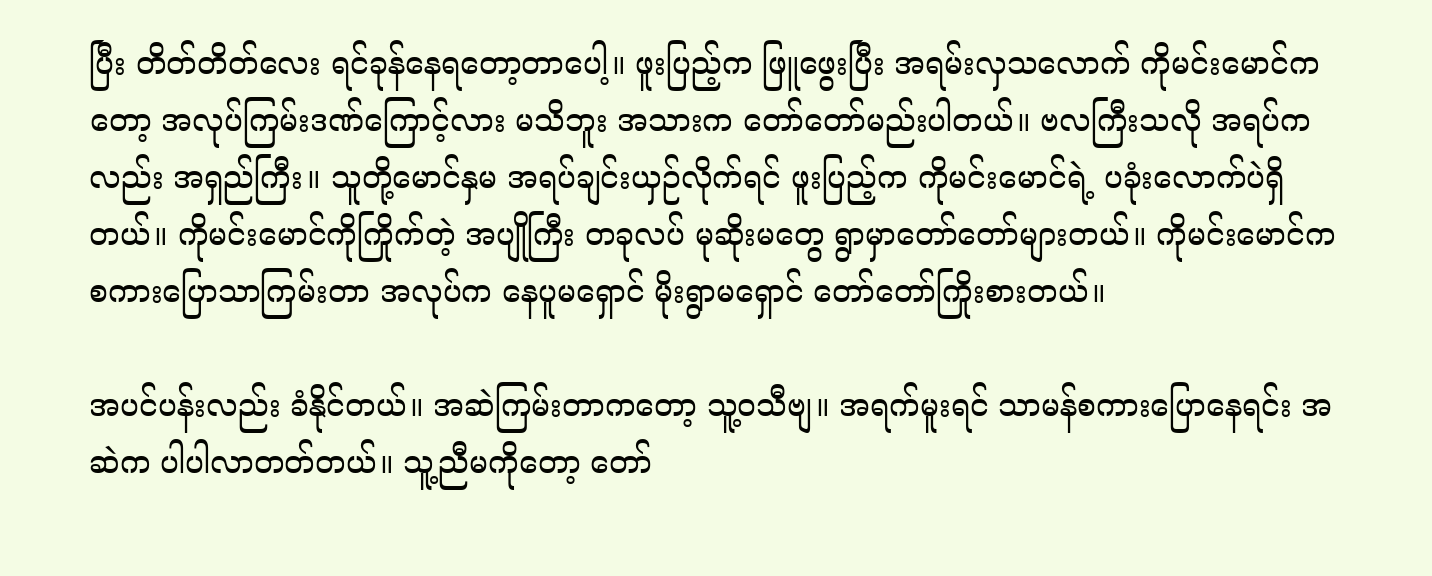ပြီး တိတ်တိတ်လေး ရင်ခုန်နေရတော့တာပေါ့။ ဖူးပြည့်က ဖြူဖွေးပြီး အရမ်းလှသလောက် ကိုမင်းမောင်ကတော့ အလုပ်ကြမ်းဒဏ်ကြောင့်လား မသိဘူး အသားက တော်တော်မည်းပါတယ်။ ဗလကြီးသလို အရပ်ကလည်း အရှည်ကြီး။ သူတို့မောင်နှမ အရပ်ချင်းယှဉ်လိုက်ရင် ဖူးပြည့်က ကိုမင်းမောင်ရဲ့ ပခုံးလောက်ပဲရှိတယ်။ ကိုမင်းမောင်ကိုကြိုက်တဲ့ အပျိုကြီး တခုလပ် မုဆိုးမတွေ ရွာမှာတော်တော်များတယ်။ ကိုမင်းမောင်က စကားပြောသာကြမ်းတာ အလုပ်က နေပူမရှောင် မိုးရွာမရှောင် တော်တော်ကြိုးစားတယ်။

အပင်ပန်းလည်း ခံနိုင်တယ်။ အဆဲကြမ်းတာကတော့ သူ့ဝသီဗျ။ အရက်မူးရင် သာမန်စကားပြောနေရင်း အဆဲက ပါပါလာတတ်တယ်။ သူ့ညီမကိုတော့ တော်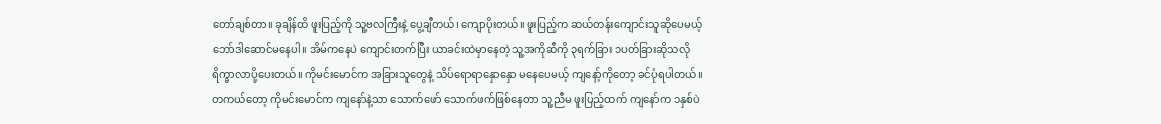တော်ချစ်တာ။ ခုချိန်ထိ ဖူးပြည့်ကို သူ့ဗလကြီးနဲ့ ပွေ့ချီတယ်၊ ကျောပိုးတယ်။ ဖူးပြည့်က ဆယ်တန်းကျောင်းသူဆိုပေမယ့် ဘော်ဒါဆောင်မနေပါ။ အိမ်ကနေပဲ ကျောင်းတက်ပြီး ယာခင်းထဲမှာနေတဲ့ သူ့အကိုဆီကို ၃ရက်ခြား ၁ပတ်ခြားဆိုသလို ရိက္ခာလာပို့ပေးတယ်။ ကိုမင်းမောင်က အခြားသူတွေနဲ့ သိပ်ရောရာနှောနှော မနေပေမယ့် ကျနော့်ကိုတော့ ခင်ပုံရပါတယ်။ တကယ်တော့ ကိုမင်းမောင်က ကျနော်နဲ့သာ သောက်ဖော် သောက်ဖက်ဖြစ်နေတာ သူ့ညီမ ဖူးပြည့်ထက် ကျနော်က ၁နှစ်ပဲ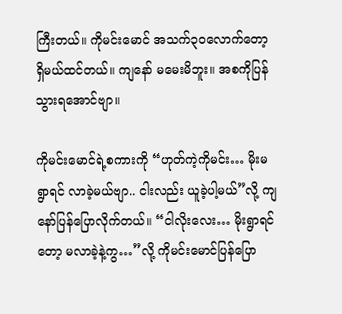ကြီးတယ်။ ကိုမင်းမောင် အသက်၃၀လောက်တော့ ရှိမယ်ထင်တယ်။ ကျနော် မမေးမိဘူး။ အစကိုပြန်သွားရအောင်ဗျာ။

ကိုမင်းမောင်ရဲ့စကားကို “ဟုတ်ကဲ့ကိုမင်း… မိုးမရွာရင် လာခဲ့မယ်ဗျာ.. ငါးလည်း ယူခဲ့ပါ့မယ်”လို့ ကျနော်ပြန်ပြောလိုက်တယ်။ “ငါလိုးလေး… မိုးရွာရင်တော့ မလာခဲ့နဲ့ကွ…”လို့ ကိုမင်းမောင်ပြန်ပြော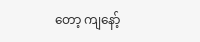တော့ ကျနော့်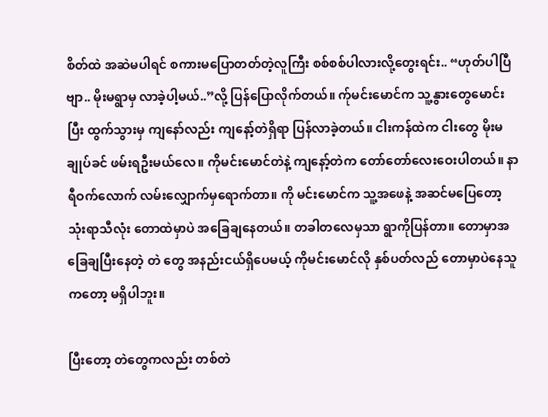စိတ်ထဲ အဆဲမပါရင် စကားမပြောတတ်တဲ့လူကြီး စစ်စစ်ပါလားလို့တွေးရင်း.. “ဟုတ်ပါပြီဗျာ.. မိုးမရွာမှ လာခဲ့ပါ့မယ်..”လို့ ပြန်ပြောလိုက်တယ်။ က်ုမင်းမောင်က သူ့နွားတွေမောင်းပြီး ထွက်သွားမှ ကျနော်လည်း ကျနော့်တဲရှိရာ ပြန်လာခဲ့တယ်။ ငါးကန်ထဲက ငါးတွေ မိုးမချုပ်ခင် ဖမ်းရဦးမယ်လေ။ ကိုမင်းမောင်တဲနဲ့ ကျနော့်တဲက တော်တော်လေးဝေးပါတယ်။ နာရီဝက်လောက် လမ်းလျှောက်မှရောက်တာ။ ကို မင်းမောင်က သူ့အဖေနဲ့ အဆင်မပြေတော့ သုံးရာသီလုံး တောထဲမှာပဲ အခြေချနေတယ်။ တခါတလေမှသာ ရွာကိုပြန်တာ။ တောမှာအခြေချပြီးနေတဲ့ တဲ တွေ အနည်းငယ်ရှိပေမယ့် ကိုမင်းမောင်လို နှစ်ပတ်လည် တောမှာပဲနေသူကတော့ မရှိပါဘူး။

ပြီးတော့ တဲတွေကလည်း တစ်တဲ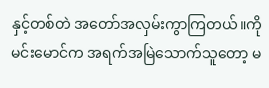နှင့်တစ်တဲ အတော်အလှမ်းကွာကြတယ်။ကိုမင်းမောင်က အရက်အမြဲသောက်သူတော့ မ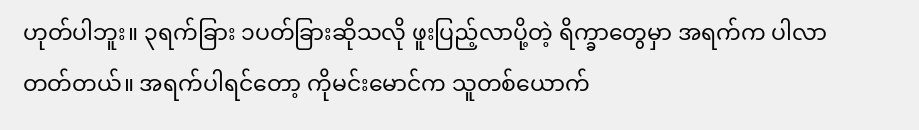ဟုတ်ပါဘူး။ ၃ရက်ခြား ၁ပတ်ခြားဆိုသလို ဖူးပြည့်လာပို့တဲ့ ရိက္ခာတွေမှာ အရက်က ပါလာတတ်တယ်။ အရက်ပါရင်တော့ ကိုမင်းမောင်က သူတစ်ယောက်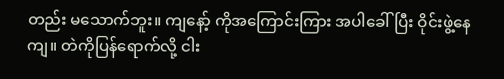တည်း မသောက်ဘူး။ ကျနော့် ကိုအကြောင်းကြား အပါခေါ်ပြီး ဝိုင်းဖွဲ့နေကျ။ တဲကိုပြန်ရောက်လို့ ငါး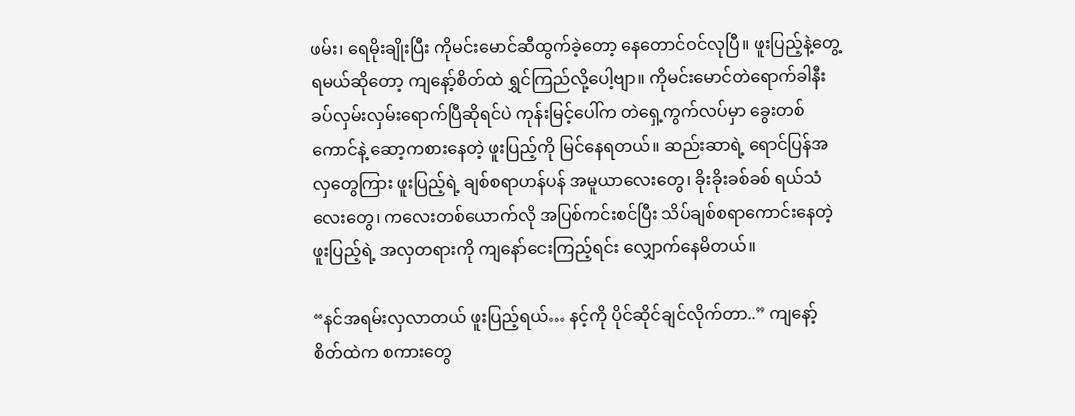ဖမ်း၊ ရေမိုးချိုးပြီး ကိုမင်းမောင်ဆီထွက်ခဲ့တော့ နေတောင်ဝင်လုပြီ။ ဖူးပြည့်နဲ့တွေ့ရမယ်ဆိုတော့ ကျနော့်စိတ်ထဲ ရွှင်ကြည်လို့ပေါ့ဗျာ။ ကိုမင်းမောင်တဲရောက်ခါနီး ခပ်လှမ်းလှမ်းရောက်ပြီဆိုရင်ပဲ ကုန်းမြင့်ပေါ်က တဲရှေ့ကွက်လပ်မှာ ခွေးတစ်ကောင်နဲ့ ဆော့ကစားနေတဲ့ ဖူးပြည့်ကို မြင်နေရတယ်။ ဆည်းဆာရဲ့ ရောင်ပြန်အလှတွေကြား ဖူးပြည့်ရဲ့ ချစ်စရာဟန်ပန် အမူယာလေးတွေ၊ ခိုးခိုးခစ်ခစ် ရယ်သံလေးတွေ၊ ကလေးတစ်ယောက်လို အပြစ်ကင်းစင်ပြီး သိပ်ချစ်စရာကောင်းနေတဲ့ ဖူးပြည့်ရဲ့ အလှတရားကို ကျနော်ငေးကြည့်ရင်း လျှောက်နေမိတယ်။

“နင်အရမ်းလှလာတယ် ဖူးပြည့်ရယ်… နင့်ကို ပိုင်ဆိုင်ချင်လိုက်တာ..” ကျနော့်စိတ်ထဲက စကားတွေ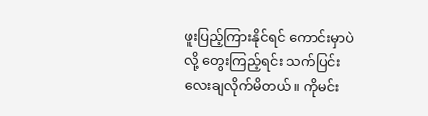ဖူးပြည့်ကြားနိုင်ရင် ကောင်းမှာပဲလို့ တွေးကြည့်ရင်း သက်ပြင်းလေးချလိုက်မိတယ်။ ကိုမင်း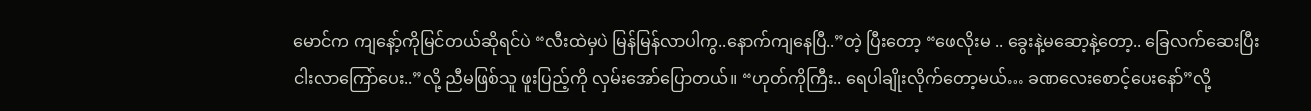မောင်က ကျနော့်ကိုမြင်တယ်ဆိုရင်ပဲ “လီးထဲမှပဲ မြန်မြန်လာပါကွ..နောက်ကျနေပြီ..”တဲ့ ပြီးတော့ “ဖေလိုးမ .. ခွေးနဲ့မဆော့နဲ့တော့.. ခြေလက်ဆေးပြီး ငါးလာကြော်ပေး..”လို့ ညီမဖြစ်သူ ဖူးပြည့်ကို လှမ်းအော်ပြောတယ်။ “ဟုတ်ကိုကြီး.. ရေပါချိုးလိုက်တော့မယ်… ခဏလေးစောင့်ပေးနော်”လို့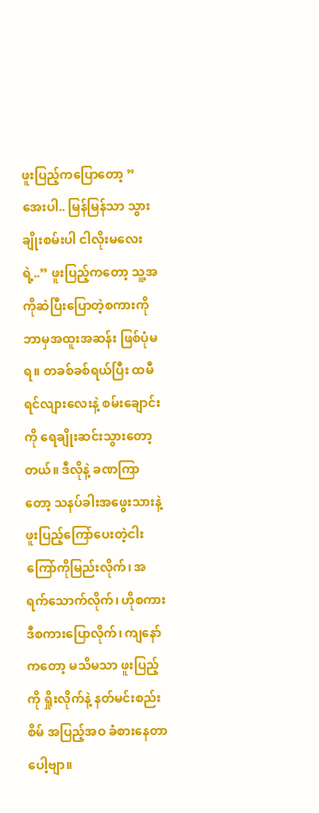ဖူးပြည့်ကပြောတော့ ” အေးပါ.. မြန်မြန်သာ သွားချိုးစမ်းပါ ငါလိုးမလေးရဲ့..” ဖူးပြည့်ကတော့ သူ့အကိုဆဲပြီးပြောတဲ့စကားကို ဘာမှအထူးအဆန်း ဖြစ်ပုံမရ။ တခစ်ခစ်ရယ်ပြီး ထမီရင်လျားလေးနဲ့ စမ်းချောင်းကို ရေချိုးဆင်းသွားတော့တယ်။ ဒီလိုနဲ့ ခဏကြာတော့ သနပ်ခါးအဖွေးသားနဲ့ ဖူးပြည့်ကြော်ပေးတဲ့ငါးကြော်ကိုမြည်းလိုက်၊ အရက်သောက်လိုက်၊ ဟိုစကား ဒီစကားပြောလိုက်၊ ကျနော်ကတော့ မသိမသာ ဖူးပြည့်ကို ရှိုးလိုက်နဲ့ နတ်မင်းစည်းစိမ် အပြည့်အဝ ခံစားနေတာပေါ့ဗျာ။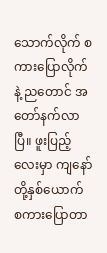သောက်လိုက် စကားပြောလိုက်နဲ့ ညတောင် အတော်နက်လာပြီ။ ဖူးပြည့်လေးမှာ ကျနော်တို့နှစ်ယောက် စကားပြောတာ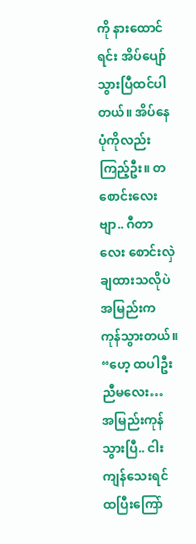ကို နားထောင်ရင်း အိပ်ပျော်သွားပြီထင်ပါတယ်။ အိပ်နေပုံကိုလည်း ကြည့်ဦး။ တစောင်းလေးဗျာ.. ဂီတာလေး စောင်းလှဲချထားသလိုပဲ အမြည်းက ကုန်သွားတယ်။ “ဟေ့ ထပါဦးညီမလေး…
အမြည်းကုန်သွားပြီ.. ငါးကျန်သေးရင် ထပြီးကြော်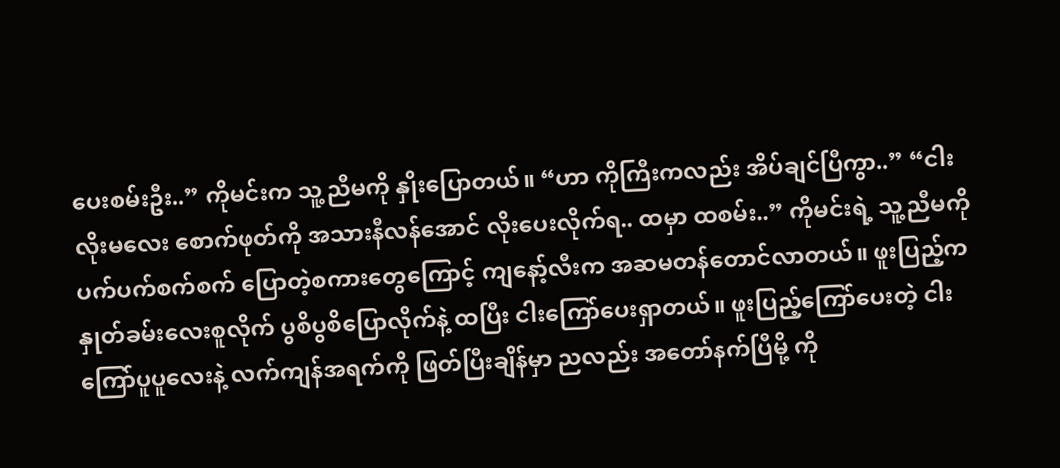ပေးစမ်းဦး..” ကိုမင်းက သူ့ညီမကို နှိုးပြောတယ်။ “ဟာ ကိုကြီးကလည်း အိပ်ချင်ပြီကွာ..” “ငါးလိုးမလေး စောက်ဖုတ်ကို အသားနီလန်အောင် လိုးပေးလိုက်ရ.. ထမှာ ထစမ်း..” ကိုမင်းရဲ့ သူ့ညီမကို ပက်ပက်စက်စက် ပြောတဲ့စကားတွေကြောင့် ကျနော့်လီးက အဆမတန်တောင်လာတယ်။ ဖူးပြည့်က နှုတ်ခမ်းလေးစူလိုက် ပွစိပွစိပြောလိုက်နဲ့ ထပြီး ငါးကြော်ပေးရှာတယ်။ ဖူးပြည့်ကြော်ပေးတဲ့ ငါးကြော်ပူပူလေးနဲ့ လက်ကျန်အရက်ကို ဖြတ်ပြီးချိန်မှာ ညလည်း အတော်နက်ပြီမို့ ကို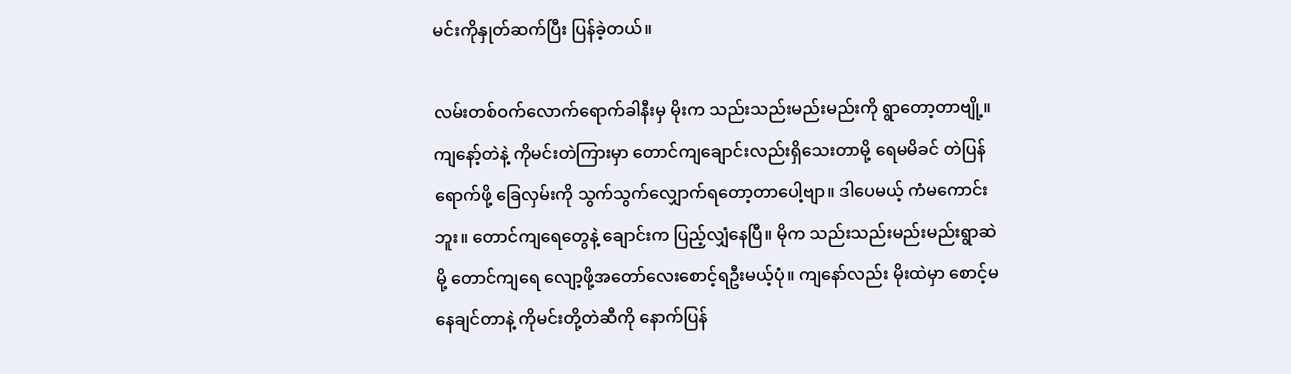မင်းကိုနှုတ်ဆက်ပြီး ပြန်ခဲ့တယ်။

လမ်းတစ်ဝက်လောက်ရောက်ခါနီးမှ မိုးက သည်းသည်းမည်းမည်းကို ရွာတော့တာဗျို့။ ကျနော့်တဲနဲ့ ကိုမင်းတဲကြားမှာ တောင်ကျချောင်းလည်းရှိသေးတာမို့ ရေမမိခင် တဲပြန်ရောက်ဖို့ ခြေလှမ်းကို သွက်သွက်လျှောက်ရတော့တာပေါ့ဗျာ။ ဒါပေမယ့် ကံမကောင်းဘူး။ တောင်ကျရေတွေနဲ့ ချောင်းက ပြည့်လျှံနေပြီ။ မိုက သည်းသည်းမည်းမည်းရွာဆဲမို့ တောင်ကျရေ လျော့ဖို့အတော်လေးစောင့်ရဦးမယ့်ပုံ။ ကျနော်လည်း မိုးထဲမှာ စောင့်မနေချင်တာနဲ့ ကိုမင်းတို့တဲဆီကို နောက်ပြန်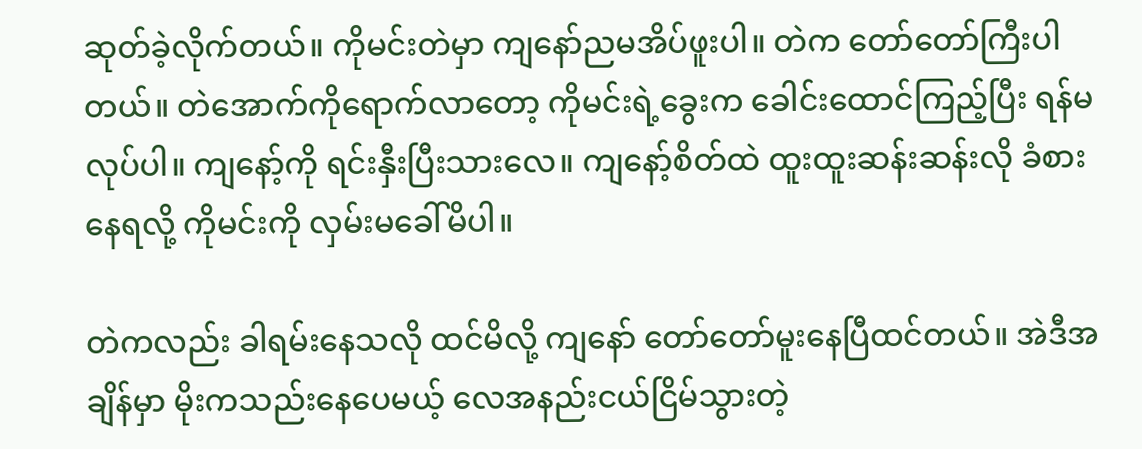ဆုတ်ခဲ့လိုက်တယ်။ ကိုမင်းတဲမှာ ကျနော်ညမအိပ်ဖူးပါ။ တဲက တော်တော်ကြီးပါတယ်။ တဲအောက်ကိုရောက်လာတော့ ကိုမင်းရဲ့ခွေးက ခေါင်းထောင်ကြည့်ပြီး ရန်မလုပ်ပါ။ ကျနော့်ကို ရင်းနှီးပြီးသားလေ။ ကျနော့်စိတ်ထဲ ထူးထူးဆန်းဆန်းလို ခံစားနေရလို့ ကိုမင်းကို လှမ်းမခေါ်မိပါ။

တဲကလည်း ခါရမ်းနေသလို ထင်မိလို့ ကျနော် တော်တော်မူးနေပြီထင်တယ်။ အဲဒီအချိန်မှာ မိုးကသည်းနေပေမယ့် လေအနည်းငယ်ငြိမ်သွားတဲ့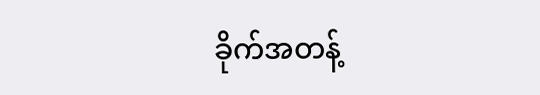ခိုက်အတန့်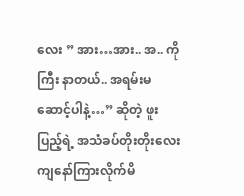လေး ” အား…အား.. အ.. ကိုကြီး နာတယ်.. အရမ်းမဆောင့်ပါနဲ့…” ဆိုတဲ့ ဖူးပြည့်ရဲ့ အသံခပ်တိုးတိုးလေး ကျနော်ကြားလိုက်မိ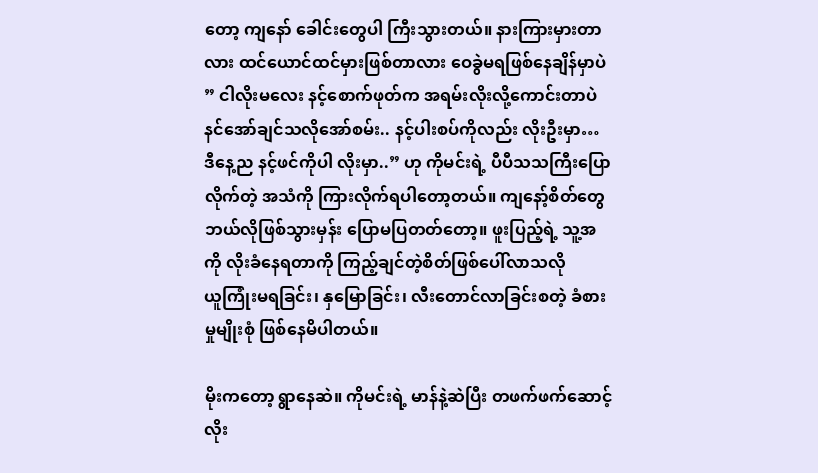တော့ ကျနော် ခေါင်းတွေပါ ကြီးသွားတယ်။ နားကြားမှားတာလား ထင်ယောင်ထင်မှားဖြစ်တာလား ဝေခွဲမရဖြစ်နေချိန်မှာပဲ ” ငါလိုးမလေး နင့်စောက်ဖုတ်က အရမ်းလိုးလို့ကောင်းတာပဲ နင်အော်ချင်သလိုအော်စမ်း.. နင့်ပါးစပ်ကိုလည်း လိုးဦးမှာ… ဒီနေ့ည နင့်ဖင်ကိုပါ လိုးမှာ..” ဟု ကိုမင်းရဲ့ ပီပီသသကြီးပြောလိုက်တဲ့ အသံကို ကြားလိုက်ရပါတော့တယ်။ ကျနော့်စိတ်တွေ ဘယ်လိုဖြစ်သွားမှန်း ပြောမပြတတ်တော့။ ဖူးပြည့်ရဲ့ သူ့အကို လိုးခံနေရတာကို ကြည့်ချင်တဲ့စိတ်ဖြစ်ပေါ်လာသလို
ယူကြုံးမရခြင်း၊ နှမြောခြင်း၊ လီးတောင်လာခြင်းစတဲ့ ခံစားမှုမျိုးစုံ ဖြစ်နေမိပါတယ်။

မိုးကတော့ ရွာနေဆဲ။ ကိုမင်းရဲ့ မာန်နဲ့ဆဲပြီး တဖက်ဖက်ဆောင့်လိုး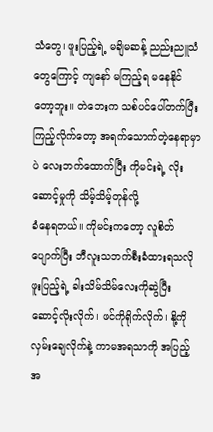သံတွေ၊ ဖူးပြည့်ရဲ့ မချိမဆန့် ညည်းညူသံတွေကြောင့် ကျနော် မကြည့်ရ မနေနိုင်တော့ဘူး။ တဲဘေးက သစ်ပင်ပေါ်တက်ပြီး ကြည့်လိုက်တော့ အရက်သောက်တဲ့နေရာမှာပဲ လေးဘက်ထောက်ပြီး ကိုမင်းရဲ့ လိုးဆောင့်မှုကို သိမ့်သိမ့်တုန်လို့
ခံနေရတယ်။ ကိုမင်းကတော့ လူစိတ်ပျောက်ပြီး ဘီလူးသဘက်စီးခံထားရသလို ဖူးပြည့်ရဲ့ ခါးသိမ်သိမ်လေးကိုဆွဲပြီး ဆောင့်လိုးလိုက်၊ ဖင်ကိုရိုက်လိုက်၊ နို့ကိုလှမ်းချေလိုက်နဲ့ ကာမအရသာကို အပြည့်အ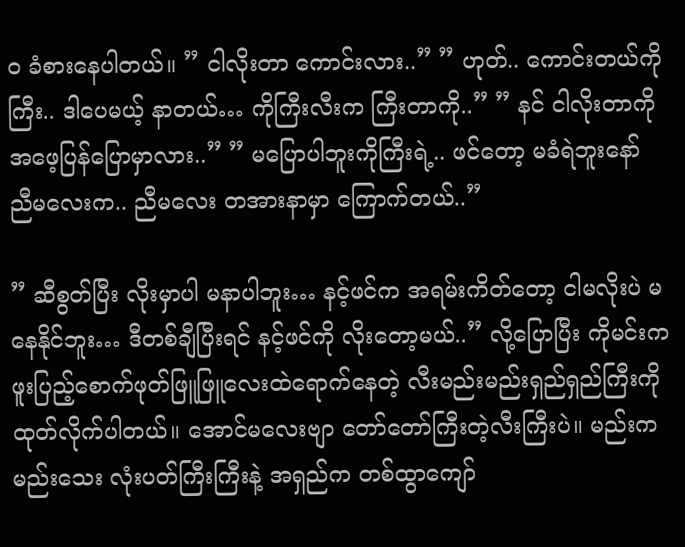ဝ ခံစားနေပါတယ်။ ” ငါလိုးတာ ကောင်းလား..” ” ဟုတ်.. ကောင်းတယ်ကိုကြီး.. ဒါပေမယ့် နာတယ်… ကိုကြီးလီးက ကြီးတာကို..” ” နင် ငါလိုးတာကို အဖေ့ပြန်ပြောမှာလား..” ” မပြောပါဘူးကိုကြီးရဲ့.. ဖင်တော့ မခံရဲဘူးနော် ညီမလေးက.. ညီမလေး တအားနာမှာ ကြောက်တယ်..”

” ဆီစွတ်ပြီး လိုးမှာပါ မနာပါဘူး… နင့်ဖင်က အရမ်းကိတ်တော့ ငါမလိုးပဲ မနေနိုင်ဘူး… ဒီတစ်ချီပြီးရင် နင့်ဖင်ကို လိုးတော့မယ်..” လို့ပြောပြီး ကိုမင်းက ဖူးပြည့်စောက်ဖုတ်ဖြူဖြူလေးထဲရောက်နေတဲ့ လီးမည်းမည်းရှည်ရှည်ကြီးကို ထုတ်လိုက်ပါတယ်။ အောင်မလေးဗျာ တော်တော်ကြီးတဲ့လီးကြီးပဲ။ မည်းက မည်းသေး လုံးပတ်ကြီးကြီးနဲ့ အရှည်က တစ်ထွာကျော်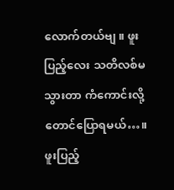လောက်တယ်ဗျ။ ဖူးပြည့်လေး သတိလစ်မသွားတာ ကံကောင်းလို့ တောင်ပြောရမယ်…။ ဖူးပြည့်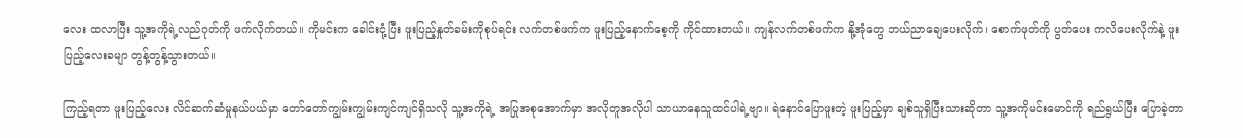လေး ထလာပြီး သူ့အကိုရဲ့လည်ဂုတ်ကို ဖက်လိုက်တယ်။ ကိုမင်းက ခေါင်းငုံ့ပြီး ဖူးပြည့်နှုတ်ခမ်းကိုစုပ်ရင်း လက်တစ်ဖက်က ဖူးပြည့်နောက်စေ့ကို ကိုင်ထားတယ်။ ကျန်လက်တစ်ဖက်က နို့အုံတွေ ဘယ်ညာချေပေးလိုက်၊ စောက်ဖုတ်ကို ပွတ်ပေး ကလိပေးလိုက်နဲ့ ဖူးပြည့်လေးခမျာ တွန့်တွန့်သွားတယ်။

ကြည့်ရတာ ဖူးပြည့်လေး လိင်ဆက်ဆံမှုနယ်ပယ်မှာ တော်တော်ကျွမ်းကျွမ်းကျင်ကျင်ရှိသလို သူ့အကိုရဲ့ အပြုအစုအောက်မှာ အလိုတူအလိုပါ သာယာနေသူထင်ပါရဲ့ဗျာ။ ရဲနောင်ပြောဖူးတဲ့ ဖူးပြည့်မှာ ချစ်သူရှိပြီးသားဆိုတာ သူ့အကိုမင်းမောင်ကို ရည်ရွယ်ပြီး ပြောခဲ့တာ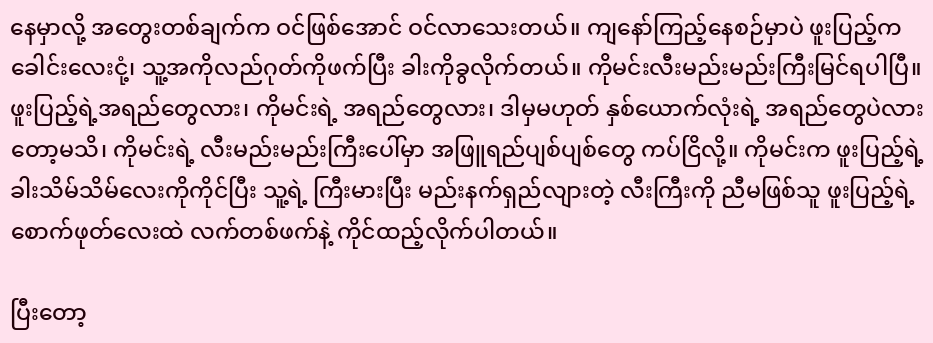နေမှာလို့ အတွေးတစ်ချက်က ဝင်ဖြစ်အောင် ဝင်လာသေးတယ်။ ကျနော်ကြည့်နေစဉ်မှာပဲ ဖူးပြည့်က ခေါင်းလေးငုံ့၊ သူ့အကိုလည်ဂုတ်ကိုဖက်ပြီး ခါးကိုခွလိုက်တယ်။ ကိုမင်းလီးမည်းမည်းကြီးမြင်ရပါပြီ။ ဖူးပြည့်ရဲ့အရည်တွေလား၊ ကိုမင်းရဲ့ အရည်တွေလား၊ ဒါမှမဟုတ် နှစ်ယောက်လုံးရဲ့ အရည်တွေပဲလားတော့မသိ၊ ကိုမင်းရဲ့ လီးမည်းမည်းကြီးပေါ်မှာ အဖြူရည်ပျစ်ပျစ်တွေ ကပ်ငြိလို့။ ကိုမင်းက ဖူးပြည့်ရဲ့ ခါးသိမ်သိမ်လေးကိုကိုင်ပြီး သူ့ရဲ့ ကြီးမားပြီး မည်းနက်ရှည်လျားတဲ့ လီးကြီးကို ညီမဖြစ်သူ ဖူးပြည့်ရဲ့ စောက်ဖုတ်လေးထဲ လက်တစ်ဖက်နဲ့ ကိုင်ထည့်လိုက်ပါတယ်။

ပြီးတော့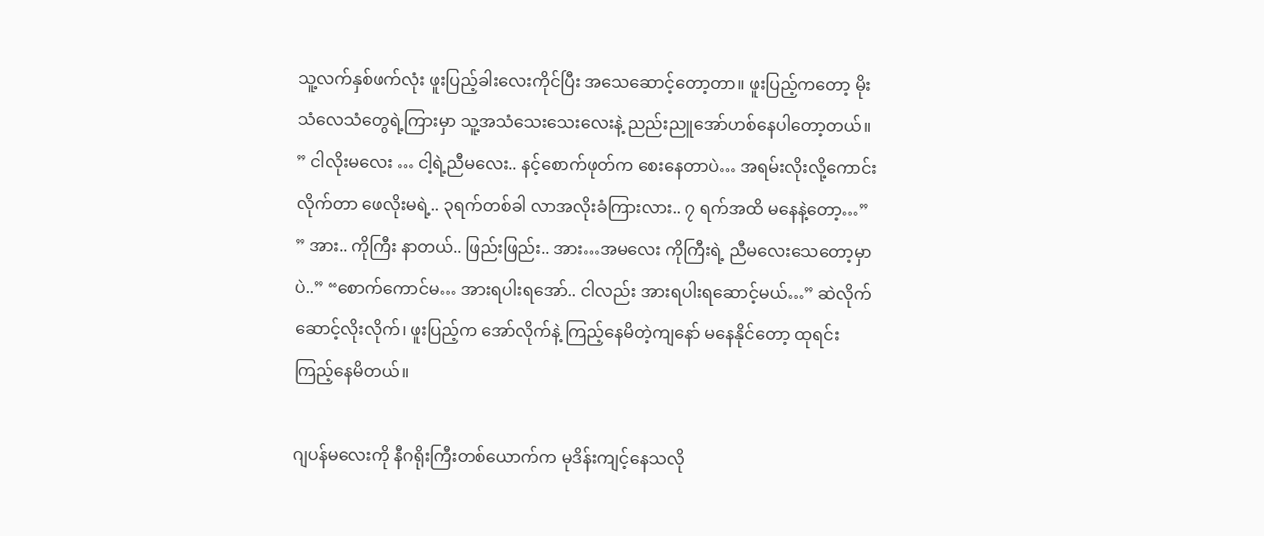သူ့လက်နှစ်ဖက်လုံး ဖူးပြည့်ခါးလေးကိုင်ပြီး အသေဆောင့်တော့တာ။ ဖူးပြည့်ကတော့ မိုးသံလေသံတွေရဲ့ကြားမှာ သူ့အသံသေးသေးလေးနဲ့ ညည်းညူအော်ဟစ်နေပါတော့တယ်။ ” ငါလိုးမလေး … ငါ့ရဲ့ညီမလေး.. နင့်စောက်ဖုတ်က စေးနေတာပဲ… အရမ်းလိုးလို့ကောင်းလိုက်တာ ဖေလိုးမရဲ့.. ၃ရက်တစ်ခါ လာအလိုးခံကြားလား.. ၇ ရက်အထိ မနေနဲ့တော့…” ” အား.. ကိုကြီး နာတယ်.. ဖြည်းဖြည်း.. အား…အမလေး ကိုကြီးရဲ့ ညီမလေးသေတော့မှာပဲ..” “စောက်ကောင်မ… အားရပါးရအော်.. ငါလည်း အားရပါးရဆောင့်မယ်…” ဆဲလိုက် ဆောင့်လိုးလိုက်၊ ဖူးပြည့်က အော်လိုက်နဲ့ ကြည့်နေမိတဲ့ကျနော် မနေနိုင်တော့ ထုရင်း ကြည့်နေမိတယ်။

ဂျပန်မလေးကို နီဂရိုးကြီးတစ်ယောက်က မုဒိန်းကျင့်နေသလို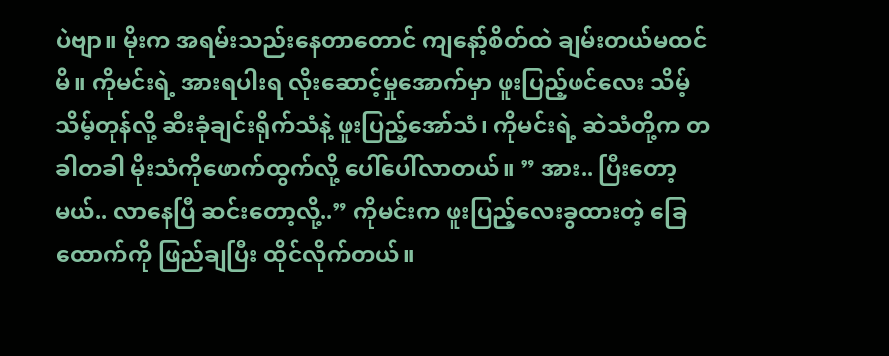ပဲဗျာ။ မိုးက အရမ်းသည်းနေတာတောင် ကျနော့်စိတ်ထဲ ချမ်းတယ်မထင်မိ။ ကိုမင်းရဲ့ အားရပါးရ လိုးဆောင့်မှုအောက်မှာ ဖူးပြည့်ဖင်လေး သိမ့်သိမ့်တုန်လို့ ဆီးခုံချင်းရိုက်သံနဲ့ ဖူးပြည့်အော်သံ၊ ကိုမင်းရဲ့ ဆဲသံတို့က တခါတခါ မိုးသံကိုဖောက်ထွက်လို့ ပေါ်ပေါ်လာတယ်။ ” အား.. ပြီးတော့မယ်.. လာနေပြီ ဆင်းတော့လို့..” ကိုမင်းက ဖူးပြည့်လေးခွထားတဲ့ ခြေထောက်ကို ဖြည်ချပြီး ထိုင်လိုက်တယ်။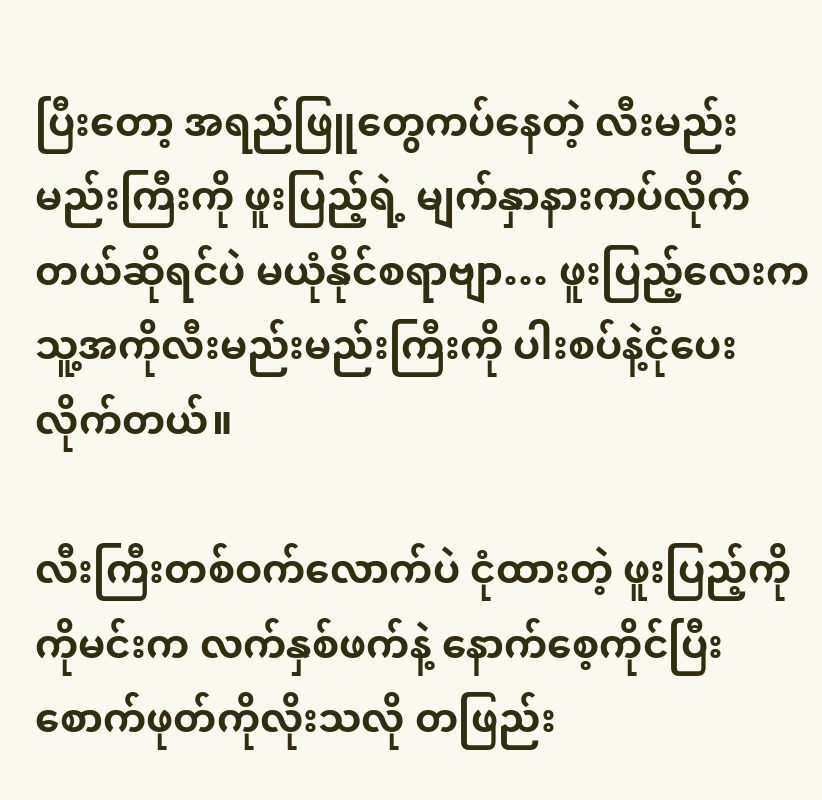ပြီးတော့ အရည်ဖြူတွေကပ်နေတဲ့ လီးမည်းမည်းကြီးကို ဖူးပြည့်ရဲ့ မျက်နှာနားကပ်လိုက်တယ်ဆိုရင်ပဲ မယုံနိုင်စရာဗျာ… ဖူးပြည့်လေးက သူ့အကိုလီးမည်းမည်းကြီးကို ပါးစပ်နဲ့ငုံပေးလိုက်တယ်။

လီးကြီးတစ်ဝက်လောက်ပဲ ငုံထားတဲ့ ဖူးပြည့်ကို ကိုမင်းက လက်နှစ်ဖက်နဲ့ နောက်စေ့ကိုင်ပြီး စောက်ဖုတ်ကိုလိုးသလို တဖြည်း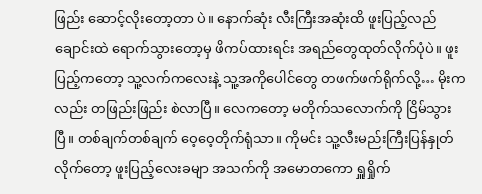ဖြည်း ဆောင့်လိုးတော့တာ ပဲ။ နောက်ဆုံး လီးကြီးအဆုံးထိ ဖူးပြည့်လည်ချောင်းထဲ ရောက်သွားတော့မှ ဖိကပ်ထားရင်း အရည်တွေထုတ်လိုက်ပုံပဲ။ ဖူးပြည့်ကတော့ သူ့လက်ကလေးနဲ့ သူ့အကိုပေါင်တွေ တဖက်ဖက်ရိုက်လို့… မိုးကလည်း တဖြည်းဖြည်း စဲလာပြီ။ လေကတော့ မတိုက်သလောက်ကို ငြိမ်သွားပြီ။ တစ်ချက်တစ်ချက် ဝေ့ဝေ့တိုက်ရုံသာ။ ကိုမင်း သူ့လီးမည်းကြီးပြန်နှုတ်လိုက်တော့ ဖူးပြည့်လေးခမျာ အသက်ကို အမောတကော ရှူရှိုက်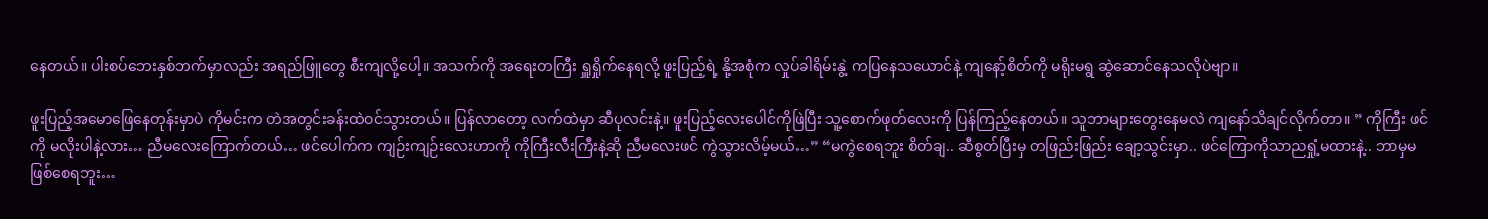နေတယ်။ ပါးစပ်ဘေးနှစ်ဘက်မှာလည်း အရည်ဖြူတွေ စီးကျလို့ပေါ့။ အသက်ကို အရေးတကြီး ရှူရှိုက်နေရလို့ ဖူးပြည့်ရဲ့ နို့အစုံက လှုပ်ခါရိမ်းနွဲ့ ကပြနေသယောင်နဲ့ ကျနော့်စိတ်ကို မရိုးမရွ ဆွဲဆောင်နေသလိုပဲဗျာ။

ဖူးပြည့်အမောဖြေနေတုန်းမှာပဲ ကိုမင်းက တဲအတွင်းခန်းထဲဝင်သွားတယ်။ ပြန်လာတော့ လက်ထဲမှာ ဆီပုလင်းနဲ့။ ဖူးပြည့်လေးပေါင်ကိုဖြဲပြီး သူ့စောက်ဖုတ်လေးကို ပြန်ကြည့်နေတယ်။ သူဘာများတွေးနေမလဲ ကျနော်သိချင်လိုက်တာ။ ” ကိုကြီး ဖင်ကို မလိုးပါနဲ့လား… ညီမလေးကြောက်တယ်… ဖင်ပေါက်က ကျဉ်းကျဉ်းလေးဟာကို ကိုကြီးလီးကြီးနဲ့ဆို ညီမလေးဖင် ကွဲသွားလိမ့်မယ်…” “မကွဲစေရဘူး စိတ်ချ.. ဆီစွတ်ပြီးမှ တဖြည်းဖြည်း ချော့သွင်းမှာ.. ဖင်ကြောကိုသာညရှုံ့မထားနဲ့.. ဘာမှမဖြစ်စေရဘူး…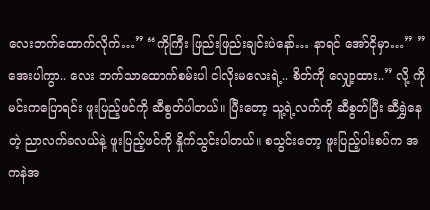လေးဘက်ထောက်လိုက်…” “ကိုကြီး ဖြည်းဖြည်းချင်းပဲနော်… နာရင် အော်ငိုမှာ…” ” အေးပါကွာ.. လေး ဘက်သာထောက်စမ်းပါ ငါလိုးမလေးရဲ့.. စိတ်ကို လျှော့ထား..” လို့ ကိုမင်းကပြောရင်း ဖူးပြည့်ဖင်ကို ဆီစွတ်ပါတယ်။ ပြီးတော့ သူ့ရဲ့လက်ကို ဆီစွတ်ပြီး ဆီရွှဲနေတဲ့ ညာလက်ခလယ်နဲ့ ဖူးပြည့်ဖင်ကို နှိုက်သွင်းပါတယ်။ စသွင်းတော့ ဖူးပြည့်ပါးစပ်က အ ကနဲအ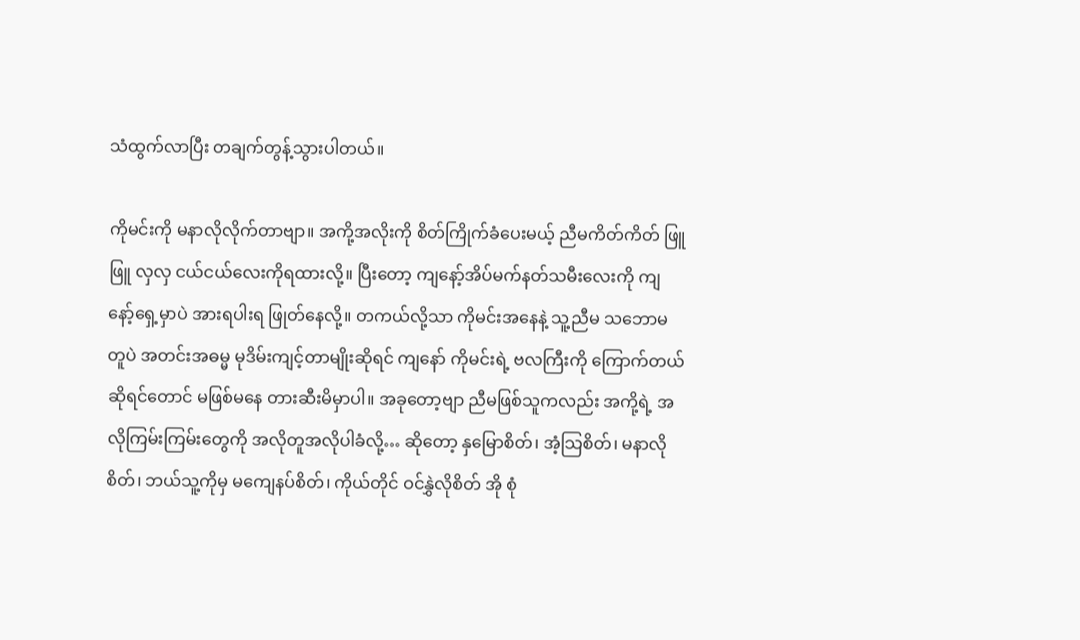သံထွက်လာပြီး တချက်တွန့်သွားပါတယ်။

ကိုမင်းကို မနာလိုလိုက်တာဗျာ။ အကို့အလိုးကို စိတ်ကြိုက်ခံပေးမယ့် ညီမကိတ်ကိတ် ဖြူဖြူ လှလှ ငယ်ငယ်လေးကိုရထားလို့။ ပြီးတော့ ကျနော့်အိပ်မက်နတ်သမီးလေးကို ကျနော့်ရှေ့မှာပဲ အားရပါးရ ဖြုတ်နေလို့။ တကယ်လို့သာ ကိုမင်းအနေနဲ့ သူ့ညီမ သဘောမတူပဲ အတင်းအဓမ္မ မုဒိမ်းကျင့်တာမျိုးဆိုရင် ကျနော် ကိုမင်းရဲ့ ဗလကြီးကို ကြောက်တယ်ဆိုရင်တောင် မဖြစ်မနေ တားဆီးမိမှာပါ။ အခုတော့ဗျာ ညီမဖြစ်သူကလည်း အကို့ရဲ့ အလိုကြမ်းကြမ်းတွေကို အလိုတူအလိုပါခံလို့… ဆိုတော့ နှမြောစိတ်၊ အံ့သြစိတ်၊ မနာလိုစိတ်၊ ဘယ်သူ့ကိုမှ မကျေနပ်စိတ်၊ ကိုယ်တိုင် ဝင်နွှဲလိုစိတ် အို စုံ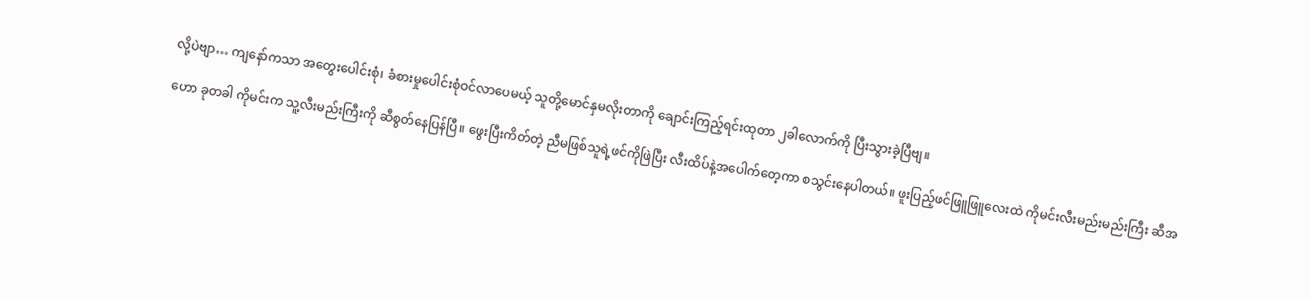လို့ပဲဗျာ… ကျနော်ကသာ အတွေးပေါင်းစုံ၊ ခံစားမှုပေါင်းစုံဝင်လာပေမယ့် သူတို့မောင်နှမလိုးတာကို ချောင်းကြည့်ရင်းထုတာ ၂ခါလောက်ကို ပြီးသွားခဲ့ပြီဗျ။

ဟော ခုတခါ ကိုမင်းက သူ့လီးမည်းကြီးကို ဆီစွတ်နေပြန်ပြီ။ ဖွေးပြီးကိတ်တဲ့ ညီမဖြစ်သူရဲ့ဖင်ကိုဖြဲပြီး လီးထိပ်နဲ့အပေါက်တေ့ကာ စသွင်းနေပါတယ်။ ဖူးပြည့်ဖင်ဖြူဖြူလေးထဲ ကိုမင်းလီးမည်းမည်းကြီး ဆီအ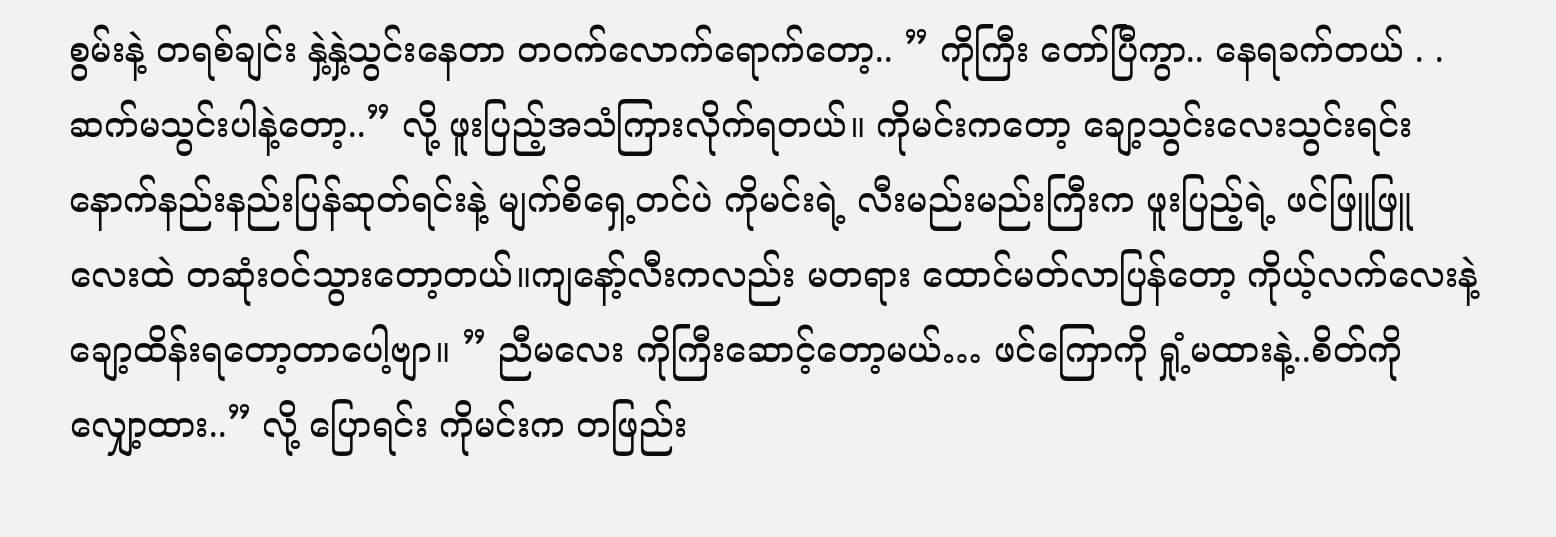စွမ်းနဲ့ တရစ်ချင်း နှဲ့နှဲ့သွင်းနေတာ တဝက်လောက်ရောက်တော့.. ” ကိုကြီး တော်ပြီကွာ.. နေရခက်တယ် . . ဆက်မသွင်းပါနဲ့တော့..” လို့ ဖူးပြည့်အသံကြားလိုက်ရတယ်။ ကိုမင်းကတော့ ချော့သွင်းလေးသွင်းရင်း နောက်နည်းနည်းပြန်ဆုတ်ရင်းနဲ့ မျက်စိရှေ့တင်ပဲ ကိုမင်းရဲ့ လီးမည်းမည်းကြီးက ဖူးပြည့်ရဲ့ ဖင်ဖြူဖြူလေးထဲ တဆုံးဝင်သွားတော့တယ်။ကျနော့်လီးကလည်း မတရား ထောင်မတ်လာပြန်တော့ ကိုယ့်လက်လေးနဲ့ ချော့ထိန်းရတော့တာပေါ့ဗျာ။ ” ညီမလေး ကိုကြီးဆောင့်တော့မယ်… ဖင်ကြောကို ရှုံ့မထားနဲ့..စိတ်ကို လျှော့ထား..” လို့ ပြောရင်း ကိုမင်းက တဖြည်း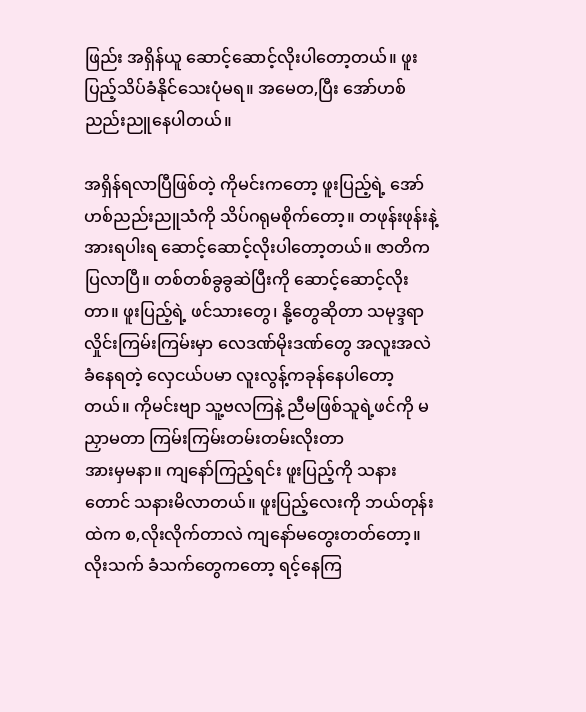ဖြည်း အရှိန်ယူ ဆောင့်ဆောင့်လိုးပါတော့တယ်။ ဖူးပြည့်သိပ်ခံနိုင်သေးပုံမရ။ အမေတ,ပြီး အော်ဟစ်ညည်းညူနေပါတယ်။

အရှိန်ရလာပြီဖြစ်တဲ့ ကိုမင်းကတော့ ဖူးပြည့်ရဲ့ အော်ဟစ်ညည်းညူသံကို သိပ်ဂရုမစိုက်တော့။ တဖုန်းဖုန်းနဲ့ အားရပါးရ ဆောင့်ဆောင့်လိုးပါတော့တယ်။ ဇာတိက ပြလာပြီ။ တစ်တစ်ခွခွဆဲပြီးကို ဆောင့်ဆောင့်လိုးတာ။ ဖူးပြည့်ရဲ့ ဖင်သားတွေ၊ နို့တွေဆိုတာ သမုဒ္ဒရာလှိုင်းကြမ်းကြမ်းမှာ လေဒဏ်မိုးဒဏ်တွေ အလူးအလဲခံနေရတဲ့ လှေငယ်ပမာ လူးလွန့်ကခုန်နေပါတော့တယ်။ ကိုမင်းဗျာ သူ့ဗလကြနဲ့ ညီမဖြစ်သူရဲ့ဖင်ကို မညှာမတာ ကြမ်းကြမ်းတမ်းတမ်းလိုးတာ
အားမှမနာ။ ကျနော်ကြည့်ရင်း ဖူးပြည့်ကို သနားတောင် သနားမိလာတယ်။ ဖူးပြည့်လေးကို ဘယ်တုန်းထဲက စ,လိုးလိုက်တာလဲ ကျနော်မတွေးတတ်တော့။
လိုးသက် ခံသက်တွေကတော့ ရင့်နေကြ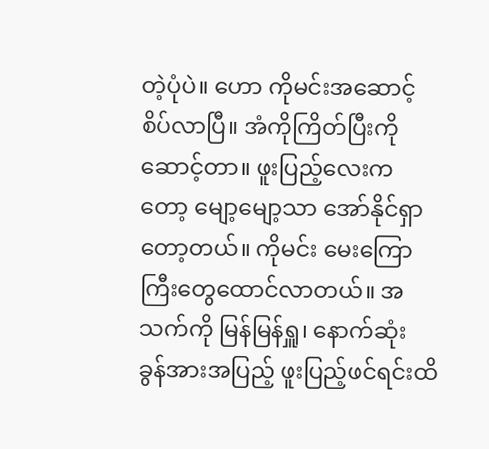တဲ့ပုံပဲ။ ဟော ကိုမင်းအဆောင့်စိပ်လာပြီ။ အံကိုကြိတ်ပြီးကို ဆောင့်တာ။ ဖူးပြည့်လေးကတော့ မျော့မျော့သာ အော်နိုင်ရှာတော့တယ်။ ကိုမင်း မေးကြောကြီးတွေထောင်လာတယ်။ အသက်ကို မြန်မြန်ရှူ၊ နောက်ဆုံး ခွန်အားအပြည့် ဖူးပြည့်ဖင်ရင်းထိ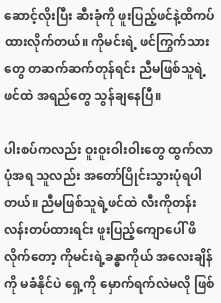ဆောင့်လိုးပြီး ဆီးခုံကို ဖူးပြည့်ဖင်နဲ့ထိကပ်ထားလိုက်တယ်။ ကိုမင်းရဲ့ ဖင်ကြွက်သားတွေ တဆက်ဆက်တုန်ရင်း ညီမဖြစ်သူရဲ့ဖင်ထဲ အရည်တွေ သွန်ချနေပြီ။

ပါးစပ်ကလည်း ဝူးဝူးဝါးဝါးတွေ ထွက်လာပုံအရ သူလည်း အတော်ပြိုင်းသွားပုံရပါတယ်။ ညီမဖြစ်သူရဲ့ဖင်ထဲ လီးကိုတန်းလန်းတပ်ထားရင်း ဖူးပြည့်ကျောပေါ် ဖိလိုက်တော့ ကိုမင်းရဲ့ခန္ဓာကိုယ် အလေးချိန်ကို မခံနိုင်ပဲ ရှေ့ကို မှောက်ရက်လဲမလို ဖြစ်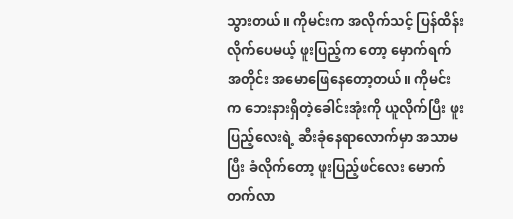သွားတယ်။ ကိုမင်းက အလိုက်သင့် ပြန်ထိန်းလိုက်ပေမယ့် ဖူးပြည့်က တော့ မှောက်ရက် အတိုင်း အမောဖြေနေတော့တယ်။ ကိုမင်းက ဘေးနားရှိတဲ့ခေါင်းအုံးကို ယူလိုက်ပြီး ဖူးပြည့်လေးရဲ့ ဆီးခုံနေရာလောက်မှာ အသာမပြီး ခံလိုက်တော့ ဖူးပြည့်ဖင်လေး မောက်တက်လာ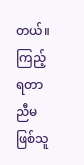တယ်။ ကြည့်ရတာ ညီမဖြစ်သူ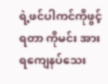ရဲ့ဖင်ပါကင်ကိုဖွင့်ရတာ ကိုမင်း အားရကျေနပ်သေး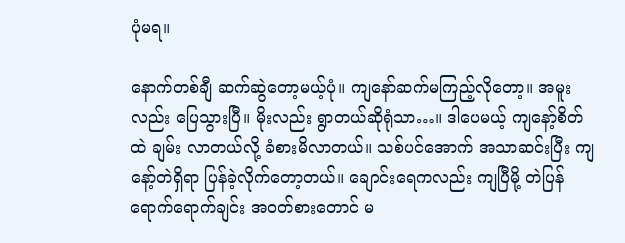ပုံမရ။

နောက်တစ်ချီ ဆက်ဆွဲတော့မယ့်ပုံ။ ကျနော်ဆက်မကြည့်လိုတော့။ အမူးလည်း ပြေသွားပြီ။ မိုးလည်း ရွာတယ်ဆိုရုံသာ…။ ဒါပေမယ့် ကျနော့်စိတ်ထဲ ချမ်း လာတယ်လို့ ခံစားမိလာတယ်။ သစ်ပင်အောက် အသာဆင်းပြီး ကျနော့်တဲရှိရာ ပြန်ခဲ့လိုက်တော့တယ်။ ချောင်းရေကလည်း ကျပြီမို့ တဲပြန်ရောက်ရောက်ချင်း အဝတ်စားတောင် မ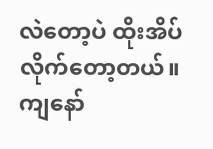လဲတော့ပဲ ထိုးအိပ်လိုက်တော့တယ်။ ကျနော်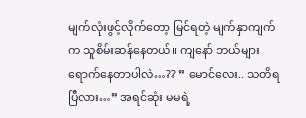မျက်လုံးဖွင့်လိုက်တော့ မြင်ရတဲ့ မျက်နှာကျက်က သူစိမ်းဆန်နေတယ်။ ကျနော် ဘယ်များရောက်နေတာပါလဲ…?? ” မောင်လေး.. သတိရပြီလား…” အရင်ဆုံး မမရဲ့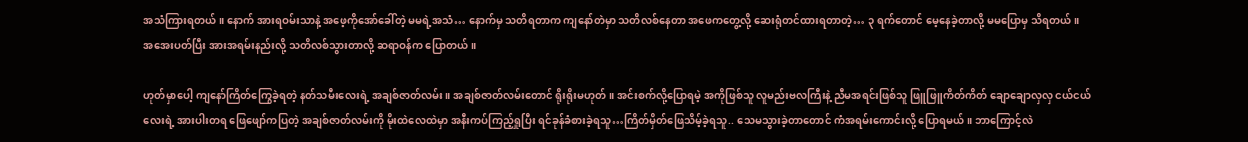အသံကြားရတယ်။ နောက် အားရဝမ်းသာနဲ့ အဖေ့ကိုအော်ခေါ်တဲ့ မမရဲ့အသံ… နောက်မှ သတိရတာက ကျနော်တဲမှာ သတိလစ်နေတာ အဖေကတွေ့လို့ ဆေးရုံတင်ထားရတာတဲ့… ၃ ရက်တောင် မေ့နေခဲ့တာလို့ မမပြောမှ သိရတယ်။ အအေးပတ်ပြီး အားအရမ်းနည်းလို့ သတိလစ်သွားတာလို့ ဆရာဝန်က ပြောတယ်။

ဟုတ်မှာပေါ့ ကျနော်ကြိတ်ကြွေခဲ့ရတဲ့ နတ်သမီးလေးရဲ့ အချစ်ဇာတ်လမ်း။ အချစ်ဇာတ်လမ်းတောင် ရိုးရိုးမဟုတ်။ အင်းစက်လို့ပြောရမဲ့ အကိုဖြစ်သူ လူမည်းဗလကြီးနဲ့ ညီမအရင်းဖြစ်သူ ဖြူဖြူကိတ်ကိတ် ချောချောလှလှ ငယ်ငယ်လေးရဲ့ အားပါးတရ ဖြေဖျော်ကပြတဲ့ အချစ်ဇာတ်လမ်းကို မိုးထဲလေထဲမှာ အနီးကပ်ကြည့်ရှုပြီး ရင်ခုန်ခံစားခဲ့ရသူ…ကြိတ်မှိတ်ဖြေသိမ့်ခဲ့ရသူ.. သေမသွားခဲ့တာတောင် ကံအရမ်းကောင်းလို့ ပြောရမယ်။ ဘာကြောင့်လဲ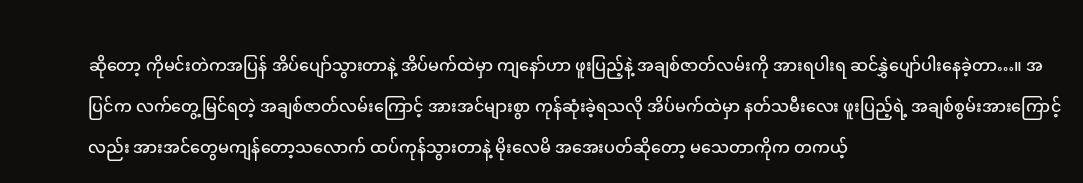ဆိုတော့ ကိုမင်းတဲကအပြန် အိပ်ပျော်သွားတာနဲ့ အိပ်မက်ထဲမှာ ကျနော်ဟာ ဖူးပြည့်နဲ့ အချစ်ဇာတ်လမ်းကို အားရပါးရ ဆင်နွှဲပျော်ပါးနေခဲ့တာ…။ အပြင်က လက်တွေ့မြင်ရတဲ့ အချစ်ဇာတ်လမ်းကြောင့် အားအင်များစွာ ကုန်ဆုံးခဲ့ရသလို အိပ်မက်ထဲမှာ နတ်သမီးလေး ဖူးပြည့်ရဲ့ အချစ်စွမ်းအားကြောင့်လည်း အားအင်တွေမကျန်တော့သလောက် ထပ်ကုန်သွားတာနဲ့ မိုးလေမိ အအေးပတ်ဆိုတော့ မသေတာကိုက တကယ့်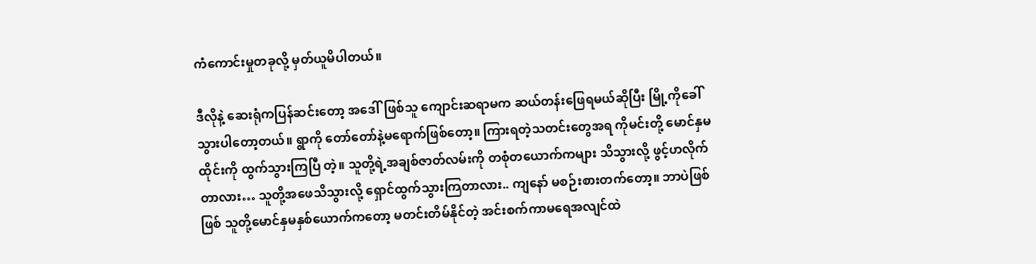ကံကောင်းမှုတခုလို့ မှတ်ယူမိပါတယ်။

ဒီလိုနဲ့ ဆေးရုံကပြန်ဆင်းတော့ အဒေါ်ဖြစ်သူ ကျောင်းဆရာမက ဆယ်တန်းဖြေရမယ်ဆိုပြီး မြို့ကိုခေါ်သွားပါတော့တယ်။ ရွာကို တော်တော်နဲ့မရောက်ဖြစ်တော့။ ကြားရတဲ့သတင်းတွေအရ ကိုမင်းတို့ မောင်နှမ ထိုင်းကို ထွက်သွားကြပြီ တဲ့။ သူတို့ရဲ့အချစ်ဇာတ်လမ်းကို တစုံတယောက်ကများ သိသွားလို့ ဖွင့်ဟလိုက်တာလား… သူတို့အဖေသိသွားလို့ ရှောင်ထွက်သွားကြတာလား.. ကျနော် မစဉ်းစားတက်တော့။ ဘာပဲဖြစ်ဖြစ် သူတို့မောင်နှမနှစ်ယောက်ကတော့ မတင်းတိမ်နိုင်တဲ့ အင်းစက်ကာမရေအလျင်ထဲ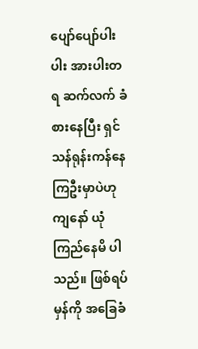ပျော်ပျော်ပါးပါး အားပါးတရ ဆက်လက် ခံစားနေပြီး ရှင်သန်ရုန်းကန်နေကြဦးမှာပဲဟု ကျနော် ယုံကြည်နေမိ ပါသည်။ ဖြစ်ရပ်မှန်ကို အခြေခံ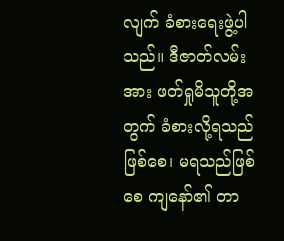လျက် ခံစားရေးဖွဲ့ပါသည်။ ဒီဇာတ်လမ်းအား ဖတ်ရှုမိသူတို့အတွက် ခံစားလို့ရသည်ဖြစ်စေ၊ မရသည်ဖြစ်စေ ကျနော်၏ တာ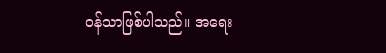ဝန်သာဖြစ်ပါသည်။ အရေး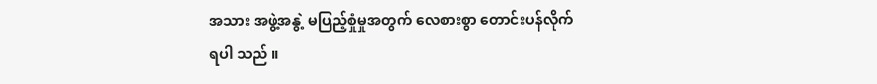အသား အဖွဲ့အနွဲ့ မပြည့်စှုံမှုအတွက် လေစားစွာ တောင်းပန်လိုက်ရပါ သည် ။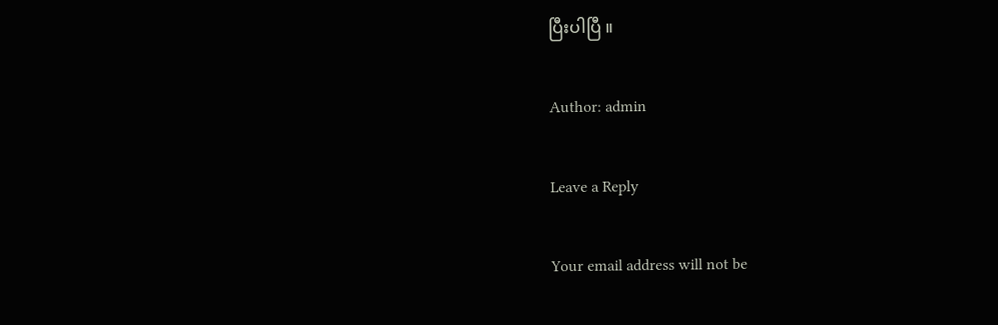ပြီးပါပြီ ။

Author: admin

Leave a Reply

Your email address will not be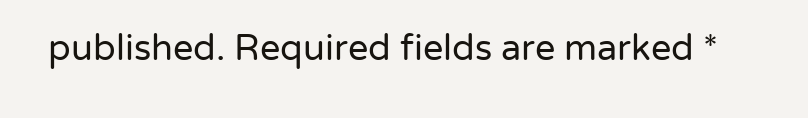published. Required fields are marked *